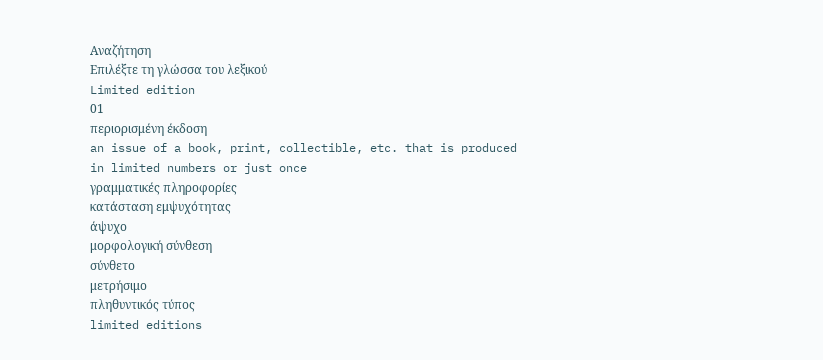Αναζήτηση
Επιλέξτε τη γλώσσα του λεξικού
Limited edition
01
περιορισμένη έκδοση
an issue of a book, print, collectible, etc. that is produced in limited numbers or just once
γραμματικές πληροφορίες
κατάσταση εμψυχότητας
άψυχο
μορφολογική σύνθεση
σύνθετο
μετρήσιμο
πληθυντικός τύπος
limited editions